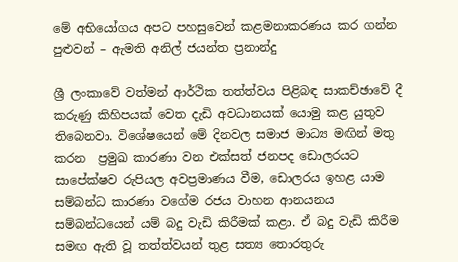මේ අභියෝගය අපට පහසුවෙන් කළමනාකරණය කර ගන්න පුළුවන් – ඇමති අනිල් ජයන්ත ප්‍රනාන්දු

ශ්‍රී ලංකාවේ වත්මන් ආර්ථික තත්ත්වය පිළිබඳ සාකච්ඡාවේ දී කරුණු කිහිපයක් වෙත දැඩි අවධානයක් යොමු කළ යුතුව තිබෙනවා. විශේෂයෙන් මේ දිනවල සමාජ මාධ්‍ය මඟින් මතු කරන  ප්‍රමුඛ කාරණා වන එක්සත් ජනපද ඩොලරයට සාපේක්ෂව රුපියල අවප්‍රමාණය වීම, ඩොලරය ඉහළ යාම සම්බන්ධ කාරණා වගේම රජය වාහන ආනයනය සම්බන්ධයෙන් යම් බදු වැඩි කිරීමක් කළා. ඒ බදු වැඩි කිරීම සමඟ ඇති වූ තත්ත්වයන් තුළ සත්‍ය තොරතුරු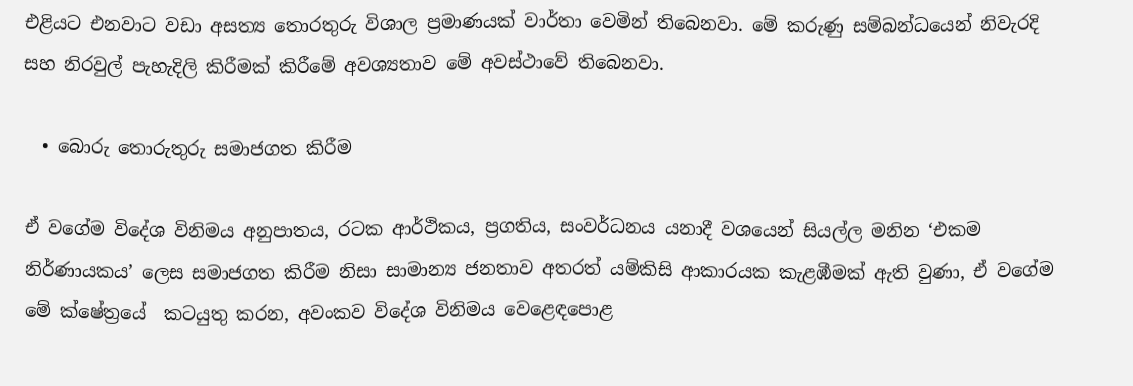එළියට එනවාට වඩා අසත්‍ය තොරතුරු විශාල ප්‍රමාණයක් වාර්තා වෙමින් තිබෙනවා. මේ කරුණු සම්බන්ධයෙන් නිවැරදි සහ නිරවුල් පැහැදිලි කිරීමක් කිරීමේ අවශ්‍යතාව මේ අවස්ථාවේ තිබෙනවා.

  • බොරු තොරුතුරු සමාජගත කිරීම

ඒ වගේම විදේශ විනිමය අනුපාතය, රටක ආර්ථිකය, ප්‍රගතිය, සංවර්ධනය යනාදී වශයෙන් සියල්ල මනින ‘එකම නිර්ණායකය’ ලෙස සමාජගත කිරීම නිසා සාමාන්‍ය ජනතාව අතරත් යම්කිසි ආකාරයක කැළඹීමක් ඇති වුණා, ඒ වගේම මේ ක්ෂේත්‍රයේ  කටයුතු කරන, අවංකව විදේශ විනිමය වෙළෙඳපොළ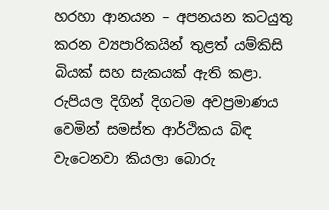හරහා ආනයන – අපනයන කටයුතු කරන ව්‍යපාරිකයින් තුළත් යම්කිසි බියක් සහ සැකයක් ඇති කළා. රුපියල දිගින් දිගටම අවප්‍රමාණය වෙමින් සමස්ත ආර්ථිකය බිඳ වැටෙනවා කියලා බොරු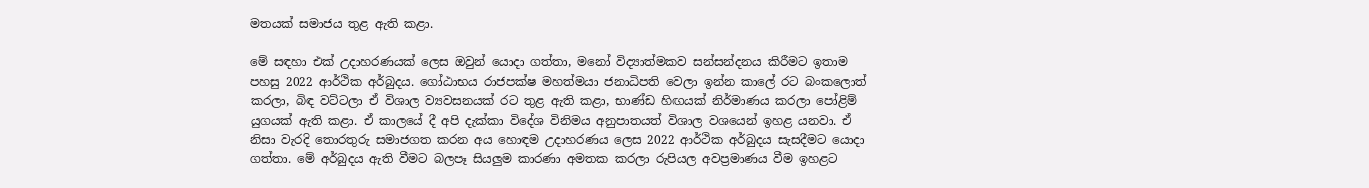මතයක් සමාජය තුළ ඇති කළා.

මේ සඳහා එක් උදාහරණයක් ලෙස ඔවුන් යොදා ගත්තා, මනෝ විද්‍යාත්මකව සන්සන්දනය කිරීමට ඉතාම පහසු 2022 ආර්ථික අර්බුදය. ගෝඨාභය රාජපක්ෂ මහත්මයා ජනාධිපති වෙලා ඉන්න කාලේ රට බංකලොත් කරලා, බිඳ වට්ටලා ඒ විශාල ව්‍යවසනයක් රට තුළ ඇති කළා, භාණ්ඩ හිඟයක් නිර්මාණය කරලා පෝළිම් යුගයක් ඇති කළා. ඒ කාලයේ දී අපි දැක්කා විදේශ විනිමය අනුපාතයත් විශාල වශයෙන් ඉහළ යනවා. ඒ නිසා වැරදි තොරතුරු සමාජගත කරන අය හොඳම උදාහරණය ලෙස 2022 ආර්ථික අර්බුදය සැසදීමට යොදා ගත්තා. මේ අර්බුදය ඇති වීමට බලපෑ සියලුම කාරණා අමතක කරලා රුපියල අවප්‍රමාණය වීම ඉහළට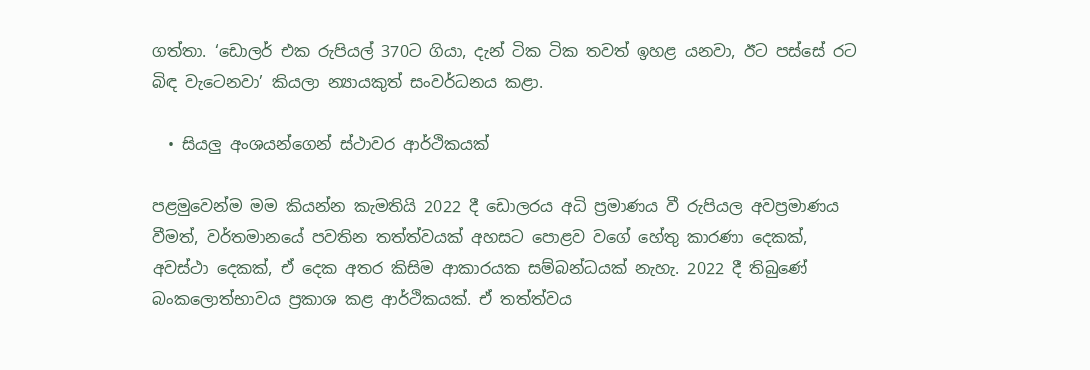ගත්තා. ‘ඩොලර් එක රුපියල් 370ට ගියා, දැන් ටික ටික තවත් ඉහළ යනවා, ඊට පස්සේ රට බිඳ වැටෙනවා’ කියලා න්‍යායකුත් සංවර්ධනය කළා.

  • සියලු අංශයන්ගෙන් ස්ථාවර ආර්ථිකයක්

පළමුවෙන්ම මම කියන්න කැමතියි 2022 දී ඩොලරය අධි ප්‍රමාණය වී රුපියල අවප්‍රමාණය වීමත්, වර්තමානයේ පවතින තත්ත්වයක් අහසට පොළව වගේ හේතු කාරණා දෙකක්, අවස්ථා දෙකක්, ඒ දෙක අතර කිසිම ආකාරයක සම්බන්ධයක් නැහැ. 2022 දී තිබුණේ බංකලොත්භාවය ප්‍රකාශ කළ ආර්ථිකයක්. ඒ තත්ත්වය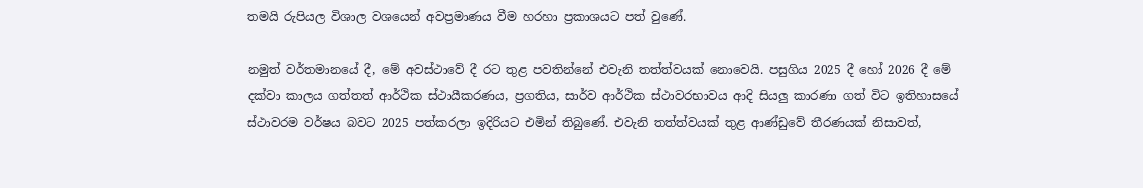තමයි රුපියල විශාල වශයෙන් අවප්‍රමාණය වීම හරහා ප්‍රකාශයට පත් වුණේ.

නමුත් වර්තමානයේ දී, මේ අවස්ථාවේ දී රට තුළ පවතින්නේ එවැනි තත්ත්වයක් නොවෙයි. පසුගිය 2025 දී හෝ 2026 දී මේ දක්වා කාලය ගත්තත් ආර්ථික ස්ථායීකරණය, ප්‍රගතිය, සාර්ව ආර්ථික ස්ථාවරභාවය ආදි සියලු කාරණා ගත් විට ඉතිහාසයේ ස්ථාවරම වර්ෂය බවට 2025 පත්කරලා ඉදිරියට එමින් තිබු‍ණේ. එවැනි තත්ත්වයක් තුළ ආණ්ඩුවේ තීරණයක් නිසාවත්,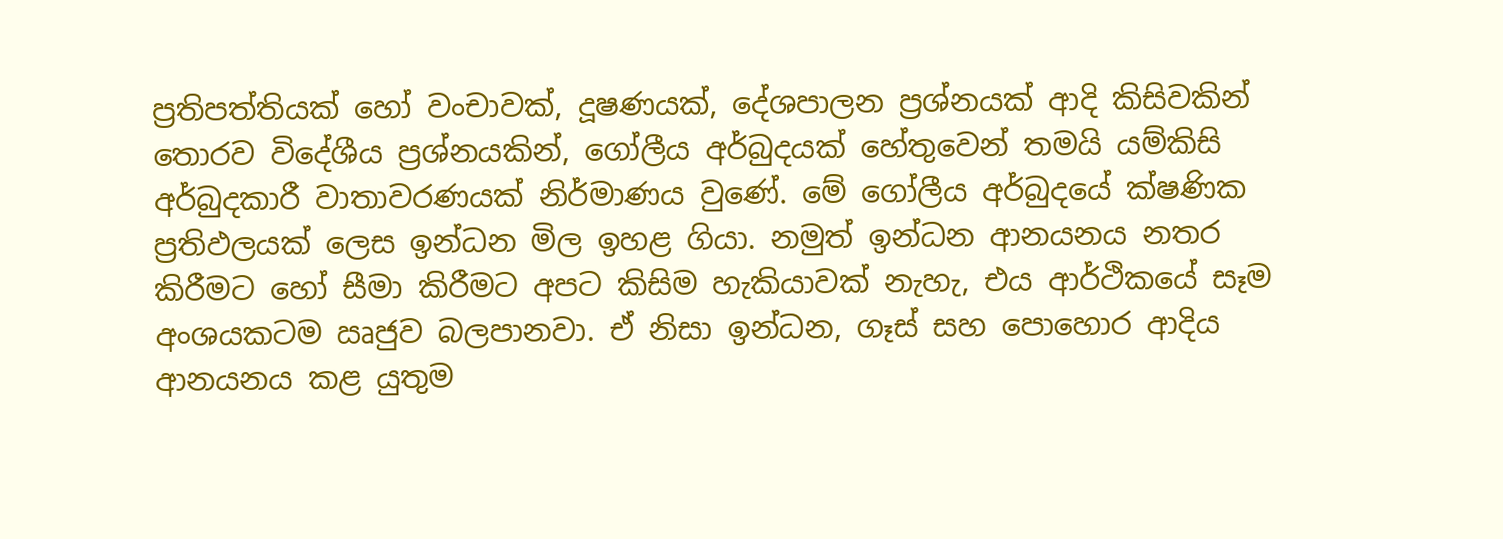ප්‍රතිපත්තියක් හෝ වංචාවක්, දූෂණයක්, දේශපාලන ප්‍රශ්නයක් ආදි කිසිවකින් තොරව විදේශීය ප්‍රශ්නයකින්, ගෝලීය අර්බුදයක් හේතුවෙන් තමයි යම්කිසි අර්බුදකාරී වාතාවරණයක් නිර්මාණය වුණේ. මේ ගෝලීය අර්බුදයේ ක්ෂණික ප්‍රතිඵලයක් ලෙස ඉන්ධන මිල ඉහළ ගියා. නමුත් ඉන්ධන ආනයනය නතර කිරීමට හෝ සීමා කිරීමට අපට කිසිම හැකියාවක් නැහැ, එය ආර්ථිකයේ සෑම අංශයකටම ඍජුව බලපානවා. ඒ නිසා ඉන්ධන, ගෑස් සහ පොහොර ආදිය ආනයනය කළ යුතුම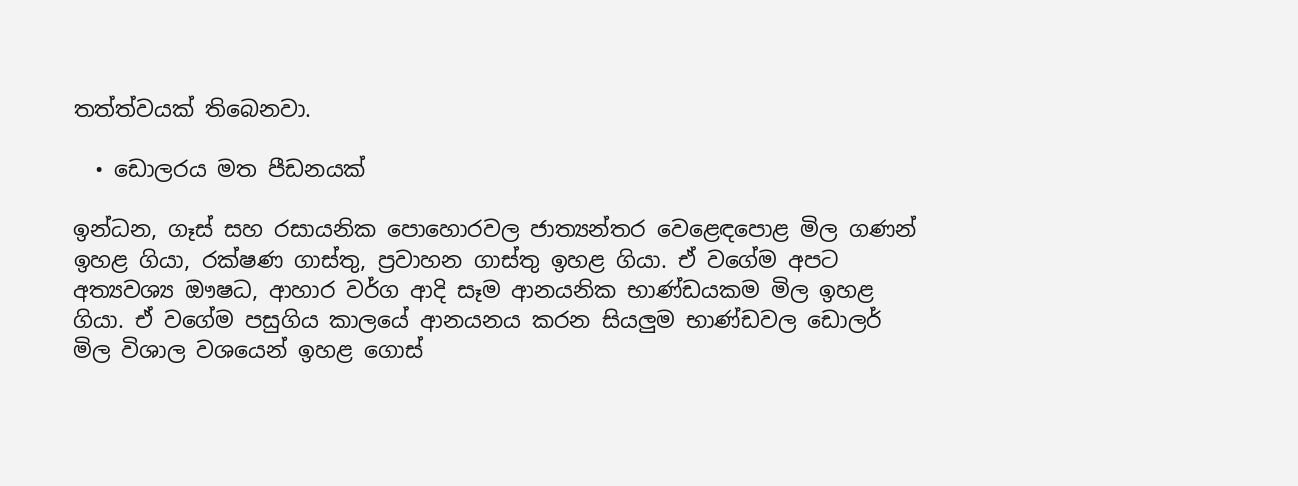තත්ත්වයක් තිබෙනවා.

  • ඩොලරය මත පීඩනයක්

ඉන්ධන, ගෑස් සහ රසායනික පොහොරවල ජාත්‍යන්තර වෙළෙඳපොළ මිල ගණන් ඉහළ ගියා, රක්ෂණ ගාස්තු, ප්‍රවාහන ගාස්තු ඉහළ ගියා. ඒ වගේම අපට අත්‍යවශ්‍ය ඖෂධ, ආහාර වර්ග ආදි සෑම ආනයනික භාණ්ඩයකම මිල ඉහළ ගියා. ඒ වගේම පසුගිය කාලයේ ආනයනය කරන සියලුම භාණ්ඩවල ඩොලර් මිල විශාල වශයෙන් ඉහළ ගොස්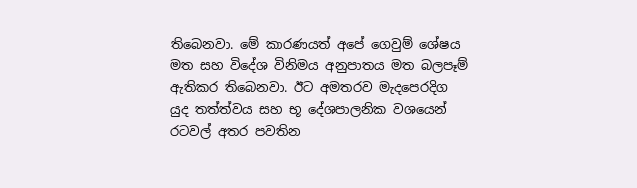තිබෙනවා. මේ කාරණයත් අපේ ගෙවුම් ශේෂය මත සහ විදේශ විනිමය අනුපාතය මත බලපෑම් ඇතිකර තිබෙනවා. ඊට අමතරව මැදපෙරදිග යුද තත්ත්වය සහ භූ දේශපාලනික වශයෙන් රටවල් අතර පවතින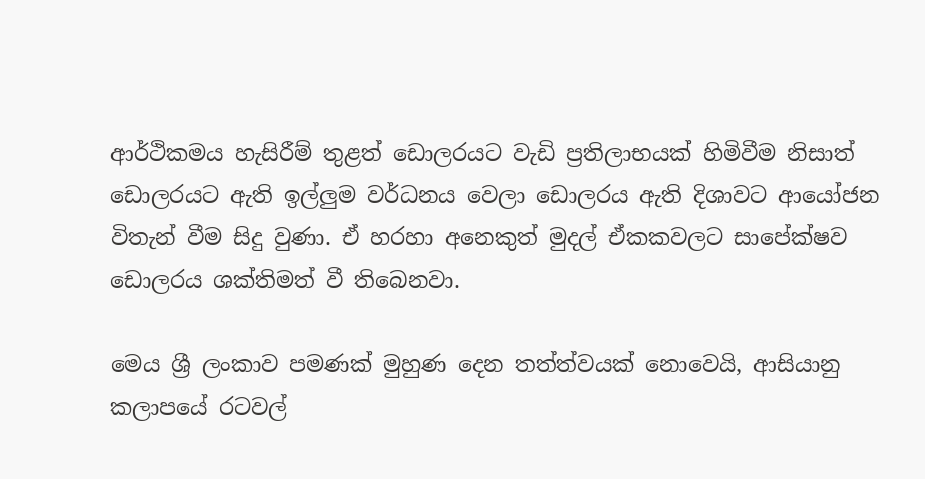ආර්ථිකමය හැසිරීම් තුළත් ඩොලරයට වැඩි ප්‍රතිලාභයක් හිමිවීම නිසාත් ඩොලරයට ඇති ඉල්ලුම වර්ධනය වෙලා ඩොලරය ඇති දිශාවට ආයෝජන විතැන් වීම සිදු වුණා. ඒ හරහා අනෙකුත් මුදල් ඒකකවලට සාපේක්ෂව ඩොලරය ශක්තිමත් වී තිබෙනවා.

මෙය ශ්‍රී ලංකාව පමණක් මුහුණ දෙන තත්ත්වයක් නොවෙයි, ආසියානු කලාපයේ රටවල්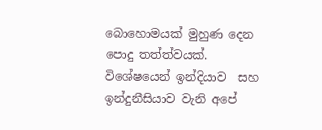බොහොමයක් මුහුණ දෙන පොදු තත්ත්වයක්. විශේෂයෙන් ඉන්දියාව  සහ ඉන්දුනීසියාව වැනි අපේ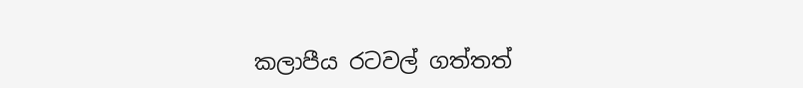කලාපීය රටවල් ගත්තත්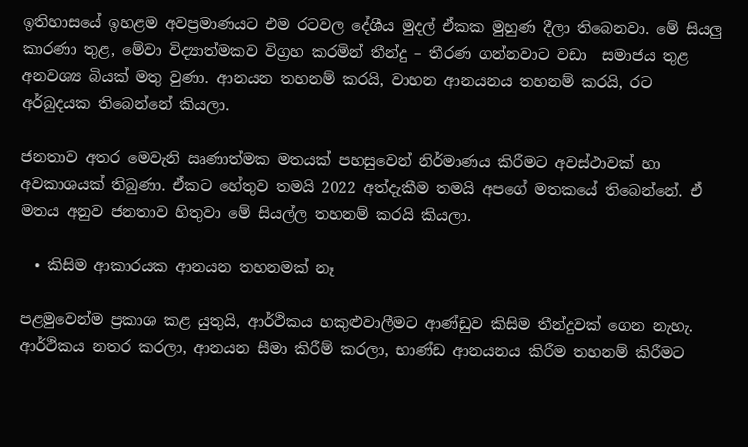ඉතිහාසයේ ඉහළම අවප්‍රමාණයට එම රටවල දේශීය මුදල් ඒකක මුහුණ දීලා තිබෙනවා. මේ සියලු කාරණා තුළ, මේවා විද්‍යාත්මකව විග්‍රහ කරමින් තීන්දු – තීරණ ගන්නවාට වඩා  සමාජය තුළ අනවශ්‍ය බියක් මතු වුණා. ආනයන තහනම් කරයි, වාහන ආනයනය තහනම් කරයි, රට අර්බුදයක තිබෙන්නේ කියලා.

ජනතාව අතර මෙවැනි ඍණාත්මක මතයක් පහසුවෙන් නිර්මාණය කිරීමට අවස්ථාවක් හා අවකාශයක් තිබුණා. ඒකට හේතුව තමයි 2022 අත්දැකීම තමයි අපගේ මතකයේ තිබෙන්නේ. ඒ මතය අනුව ජනතාව හිතුවා මේ සියල්ල තහනම් කරයි කියලා.

  • කිසිම ආකාරයක ආනයන තහනමක් නෑ

පළමුවෙන්ම ප්‍රකාශ කළ යුතුයි, ආර්ථිකය හකුළුවාලීමට ආණ්ඩුව කිසිම තීන්දුවක් ගෙන නැහැ. ආර්ථිකය නතර කරලා, ආනයන සීමා කිරීම් කරලා, භාණ්ඩ ආනයනය කිරීම තහනම් කිරීමට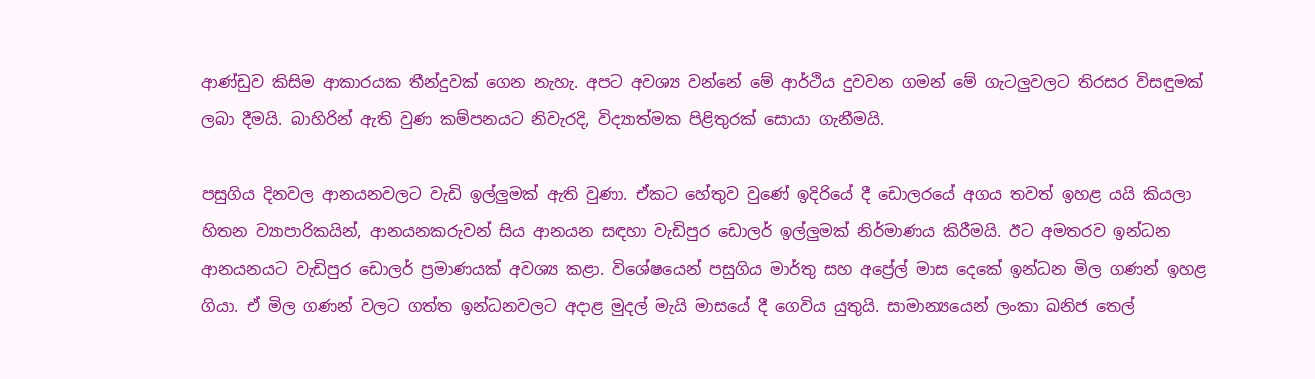ආණ්ඩුව කිසිම ආකාරයක තීන්දුවක් ගෙන නැහැ. අපට අවශ්‍ය වන්නේ මේ ආර්ථිය දුවවන ගමන් මේ ගැටලුවලට තිරසර විසඳුමක් ලබා දීමයි. බාහිරින් ඇති වුණ කම්පනයට නිවැරදි, විද්‍යාත්මක පිළිතුරක් සොයා ගැනීමයි.

පසුගිය දිනවල ආනයනවලට වැඩි ඉල්ලුමක් ඇති වුණා. ඒකට හේතුව වුණේ ඉදිරියේ දී ඩොලරයේ අගය තවත් ඉහළ යයි කියලා හිතන ව්‍යාපාරිකයින්, ආනයනකරුවන් සිය ආනයන සඳහා වැඩිපුර ඩොලර් ඉල්ලුමක් නිර්මාණය කිරීමයි. ඊට අමතරව ඉන්ධන ආනයනයට වැඩිපුර ඩොලර් ප්‍රමාණයක් අවශ්‍ය කළා. විශේෂයෙන් පසුගිය මාර්තු සහ අප්‍රේල් මාස දෙකේ ඉන්ධන මිල ගණන් ඉහළ ගියා. ඒ මිල ගණන් වලට ගත්ත ඉන්ධනවලට අදාළ මුදල් මැයි මාසයේ දී ගෙවිය යුතුයි. සාමාන්‍යයෙන් ලංකා ඛනිජ තෙල්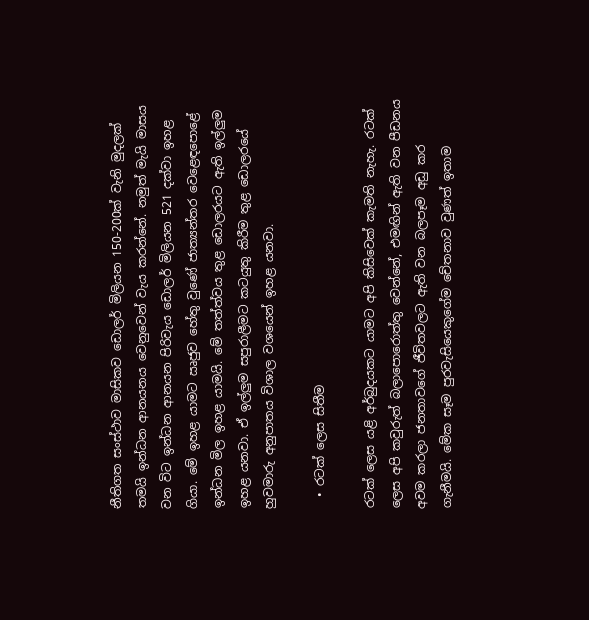නීතිගත සංස්ථාව මාසිකව ඩොලර් මිලියන 150-200ක් වැනි මුදලක් තමයි ඉන්ධන ආනයනය වෙනුවෙන් වැය කරන්නේ. නමුත් මැයි මාසය වන විට ඉන්ධන ආනයන පිරිවැය ඩොලර් මිලියන 521 දක්වා ඉහළ ගියා. මේ ඉහළ යාමට ඍජුව හේතු වුණේ ජාත්‍යන්තර වෙළෙඳපොළේ ඉන්ධන මිල ඉහළ යාමයි. මේ තත්ත්වය තුළ ඩොලරයට ඇති ඉල්ලුම ඉහළ යනවා. ඒ ඉල්ලුම සපුරාලීමට කටයුතු කිරීම තුළ ඩොලරයේ හුවමාරු අනුපාතය විශාල වශයෙන් ඉහළ යනවා.

  • රටක් ලෙස සිතීම

රටක් ලෙස යළි අර්බුදයකට යාමට අපි කිසිවෙක් කැමති නැහැ. රටක් ලෙස අපි කවුරුත් බලාපොරොත්තු වෙන්නේ, එමඟින් ඇති වන පීඩනය අවම කරලා ජනතාවගේ ජීවිතවලට ඇති වන බලපෑම අඩු කර ගැනීමයි. මේක සෑම පුරවැසියෙකුගේම චේතනාව වුණත් ඉතාම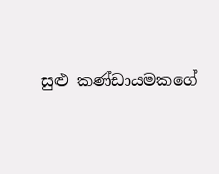සුළු කණ්ඩායමකගේ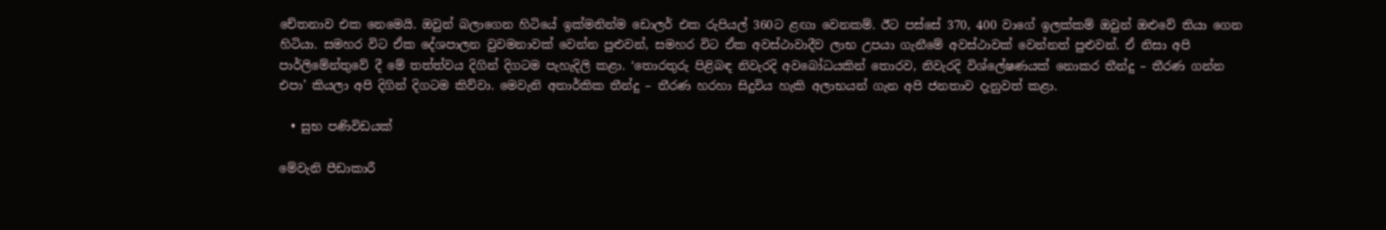චේතනාව එක නෙමෙයි. ඔවුන් බලාගෙන හිටියේ ඉක්මනින්ම ඩොලර් එක රුපියල් 360ට ළඟා වෙනකම්. ඊට පස්සේ 370, 400 වාගේ ඉලක්කම් ඔවුන් ඔළුවේ තියා ගෙන හිටියා. සමහර විට ඒක දේශපාලන වුවමනාවක් වෙන්න පුළුවන්, සමහර විට ඒක අවස්ථාවාදීව ලාභ උපයා ගැනීමේ අවස්ථාවක් වෙන්නත් පුළුවන්. ඒ නිසා අපි පාර්ලිමේන්තුවේ දී මේ තත්ත්වය දිගින් දිගටම පැහැදිලි කළා. ‘තොරතුරු පිළිබඳ නිවැරදි අවබෝධයකින් තොරව, නිවැරදි විශ්ලේෂණයක් නොකර තීන්දු – තීරණ ගන්න එපා’ කියලා අපි දිගින් දිගටම කිව්වා. මෙවැනි අතාර්කික තීන්දු – තීරණ හරහා සිදුවිය හැකි අලාභයන් ගැන අපි ජනතාව දැනුවත් කළා.

  • සුභ පණිවිඩයක්

මේවැනි පීඩාකාරී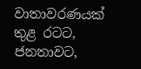වාතාවරණයක් තුළ රටට, ජනතාවට,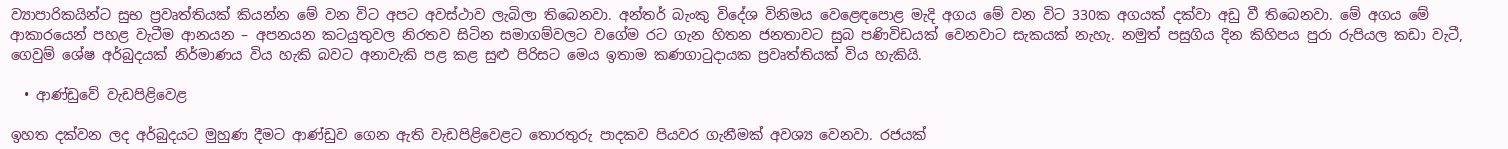ව්‍යාපාරිකයින්ට සුභ ප්‍රවෘත්තියක් කියන්න මේ වන විට අපට අවස්ථාව ලැබිලා තිබෙනවා. අන්තර් බැංකු විදේශ විනිමය වෙළෙඳපොළ මැදි අගය මේ වන විට 330ක අගයක් දක්වා අඩු වී තිබෙනවා. මේ අගය මේ ආකාරයෙන් පහළ වැටීම ආනයන – අපනයන කටයුතුවල නිරතව සිටින සමාගම්වලට වගේම රට ගැන හිතන ජනතාවට සුබ පණිවිඩයක් වෙනවාට සැකයක් නැහැ. නමුත් පසුගිය දින කිහිපය පුරා රුපියල කඩා වැටී, ගෙවුම් ශේෂ අර්බුදයක් නිර්මාණය විය හැකි බවට අනාවැකි පළ කළ සුළු පිරිසට මෙය ඉතාම කණගාටුදායක ප්‍රවෘත්තියක් විය හැකියි.

  • ආණ්ඩුවේ වැඩපිළිවෙළ

ඉහත දක්වන ලද අර්බුදයට මුහුණ දීමට ආණ්ඩුව ගෙන ඇති වැඩපිළිවෙළට තොරතුරු පාදකව පියවර ගැනීමක් අවශ්‍ය වෙනවා. රජයක්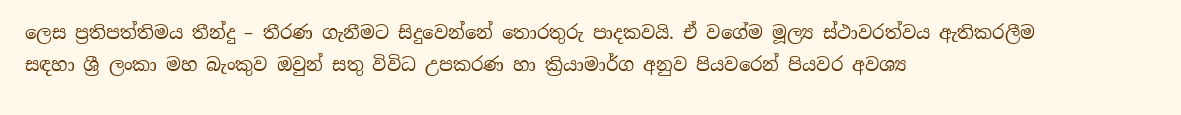ලෙස ප්‍රතිපත්තිමය තීන්දු – තීරණ ගැනීමට සිදුවෙන්නේ තොරතුරු පාදකවයි. ඒ වගේම මූල්‍ය ස්ථාවරත්වය ඇතිකරලීම සඳහා ශ්‍රී ලංකා මහ බැංකුව ඔවුන් සතු විවිධ උපකරණ හා ක්‍රියාමාර්ග අනුව පියවරෙන් පියවර අවශ්‍ය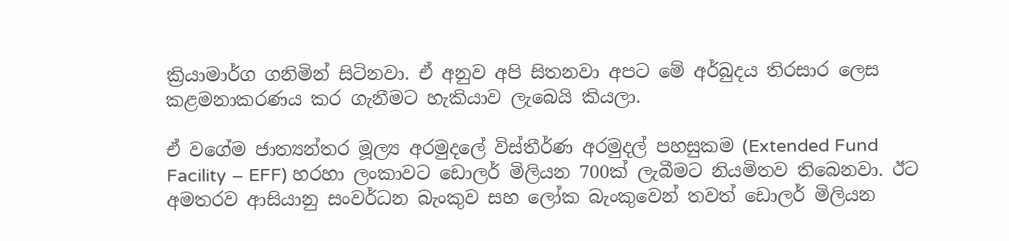ක්‍රියාමාර්ග ගනිමින් සිටිනවා. ඒ අනුව අපි සිතනවා අපට මේ අර්බුදය තිරසාර ලෙස කළමනාකරණය කර ගැනීමට හැකියාව ලැබෙයි කියලා.

ඒ වගේම ජාත්‍යන්තර මූල්‍ය අරමුදලේ විස්තීර්ණ අරමුදල් පහසුකම (Extended Fund Facility – EFF) හරහා ලංකාවට ඩොලර් මිලියන 700ක් ලැබීමට නියමිතව තිබෙනවා. ඊට අමතරව ආසියානු සංවර්ධන බැංකුව සහ ලෝක බැංකුවෙන් තවත් ඩොලර් මිලියන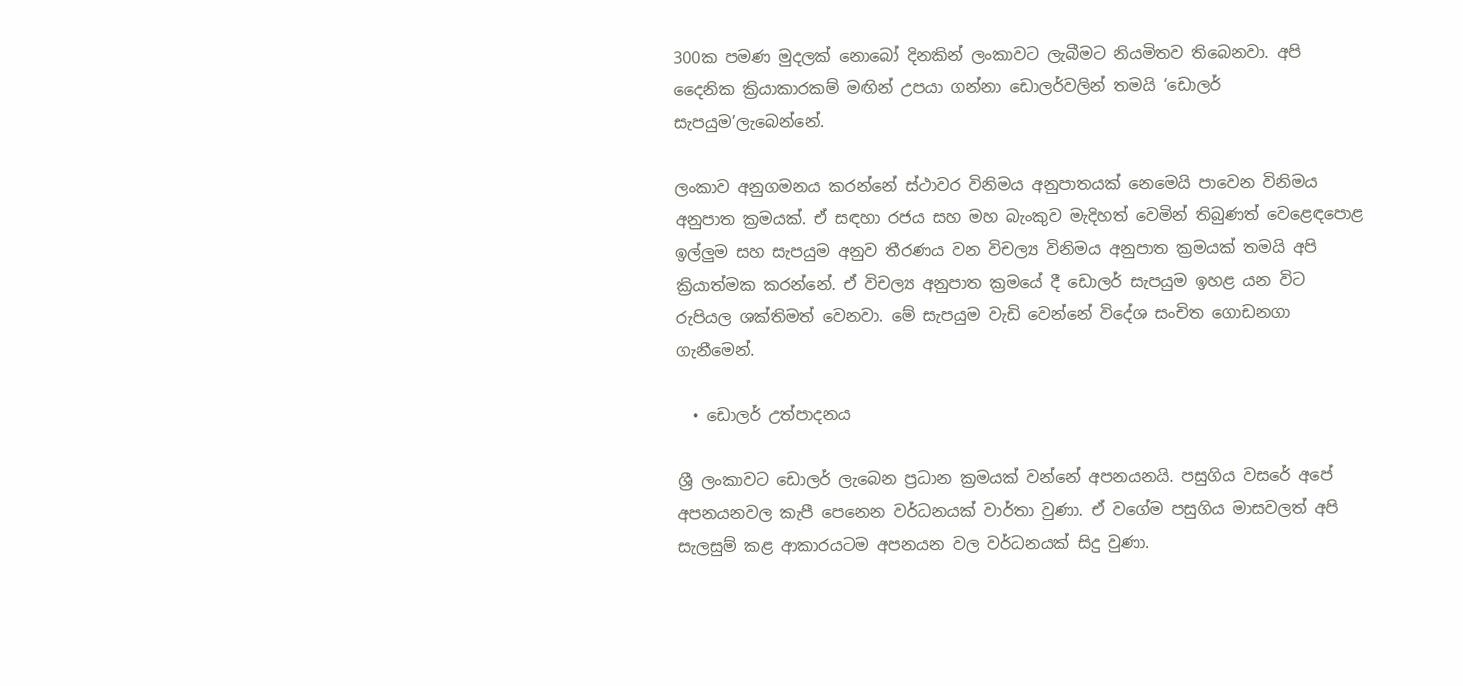300ක පමණ මුදලක් නොබෝ දිනකින් ලංකාවට ලැබීමට නියමිතව තිබෙනවා. අපි දෛනික ක්‍රියාකාරකම් මඟින් උපයා ගන්නා ඩොලර්වලින් තමයි ‘ඩොලර් සැපයුම’ලැබෙන්නේ.

ලංකාව අනුගමනය කරන්නේ ස්ථාවර විනිමය අනුපාතයක් නෙමෙයි පාවෙන විනිමය අනුපාත ක්‍රමයක්. ඒ සඳහා රජය සහ මහ බැංකුව මැදිහත් වෙමින් තිබුණත් වෙළෙඳපොළ ඉල්ලුම සහ සැපයුම අනුව තීරණය වන විචල්‍ය විනිමය අනුපාත ක්‍රමයක් තමයි අපි ක්‍රියාත්මක කරන්නේ. ඒ විචල්‍ය අනුපාත ක්‍රමයේ දී ඩොලර් සැපයුම ඉහළ යන විට රුපියල ශක්තිමත් වෙනවා. මේ සැපයුම වැඩි වෙන්නේ විදේශ සංචිත ගොඩනගා ගැනීමෙන්.

  • ඩොලර් උත්පාදනය

ශ්‍රී ලංකාවට ඩොලර් ලැබෙන ප්‍රධාන ක්‍රමයක් වන්නේ අපනයනයි. පසුගිය වසරේ අපේ අපනයනවල කැපී පෙනෙන වර්ධනයක් වාර්තා වුණා. ඒ වගේම පසුගිය මාසවලත් අපි සැලසුම් කළ ආකාරයටම අපනයන වල වර්ධනයක් සිදු වුණා.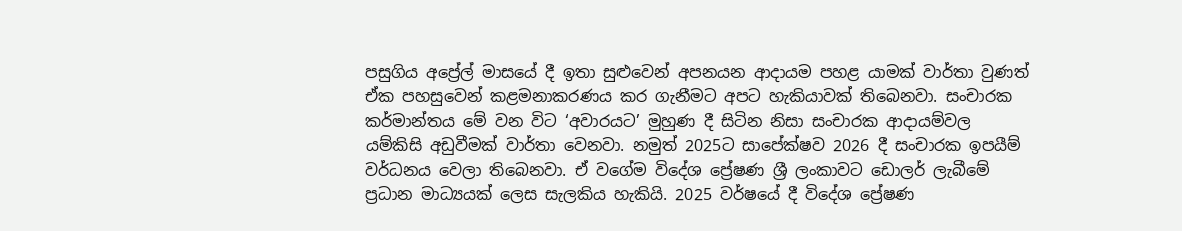පසුගිය අප්‍රේල් මාසයේ දී ඉතා සුළුවෙන් අපනයන ආදායම පහළ යාමක් වාර්තා වුණත් ඒක පහසුවෙන් කළමනාකරණය කර ගැනීමට අපට හැකියාවක් තිබෙනවා. සංචාරක කර්මාන්තය මේ වන විට ‘අවාරයට’ මුහුණ දී සිටින නිසා සංචාරක ආදායම්වල යම්කිසි අඩුවීමක් වාර්තා වෙනවා. නමුත් 2025ට සාපේක්ෂව 2026 දී සංචාරක ඉපයීම් වර්ධනය වෙලා තිබෙනවා. ඒ වගේම විදේශ ප්‍රේෂණ ශ්‍රී ලංකාවට ඩොලර් ලැබීමේ ප්‍රධාන මාධ්‍යයක් ලෙස සැලකිය හැකියි. 2025 වර්ෂයේ දී විදේශ ප්‍රේෂණ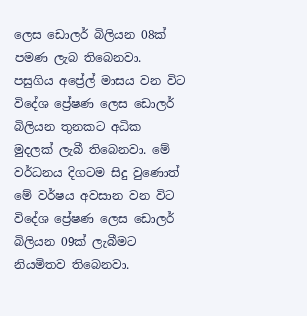ලෙස ඩොලර් බිලියන 08ක් පමණ ලැබ තිබෙනවා. පසුගිය අප්‍රේල් මාසය වන විට විදේශ ප්‍රේෂණ ලෙස ඩොලර් බිලියන තුනකට අධික මුදලක් ලැබී තිබෙනවා. මේ වර්ධනය දිගටම සිදු වුණොත් මේ වර්ෂය අවසාන වන විට විදේශ ප්‍රේෂණ ලෙස ඩොලර් බිලියන 09ක් ලැබීමට නියමිතව තිබෙනවා.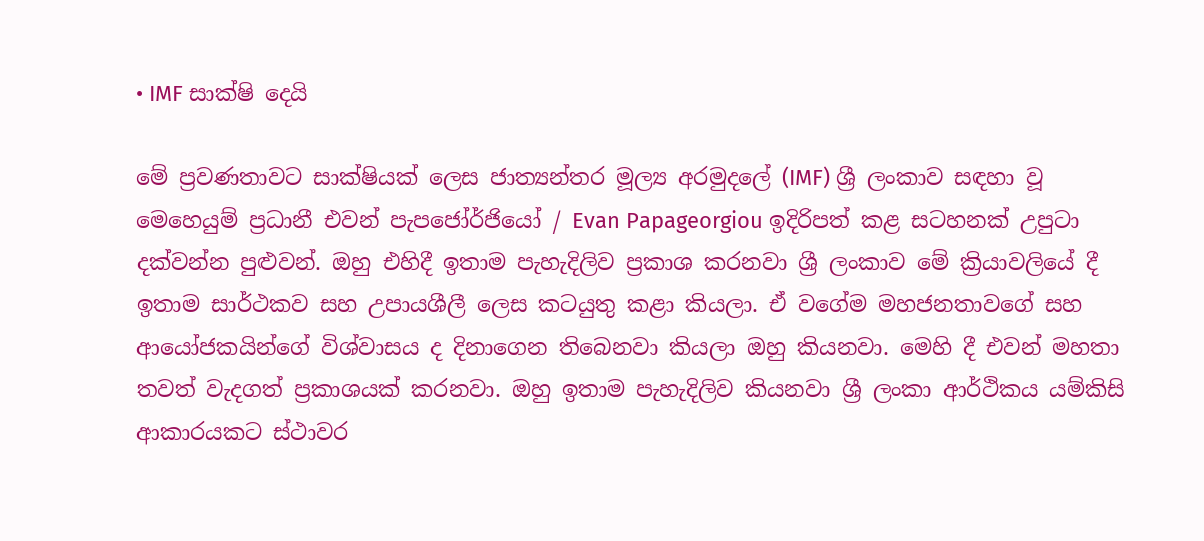• IMF සාක්ෂි දෙයි

මේ ප්‍රවණතාවට සාක්ෂියක් ලෙස ජාත්‍යන්තර මූල්‍ය අරමුදලේ (IMF) ශ්‍රී ලංකාව සඳහා වූ මෙහෙයුම් ප්‍රධානී එවන් පැපජෝර්ජියෝ / Evan Papageorgiou ඉදිරිපත් කළ සටහනක් උපුටා දක්වන්න පුළුවන්. ඔහු එහිදී ඉතාම පැහැදිලිව ප්‍රකාශ කරනවා ශ්‍රී ලංකාව මේ ක්‍රියාවලියේ දී ඉතාම සාර්ථකව සහ උපායශීලී ලෙස කටයුතු කළා කියලා. ඒ වගේම මහජනතාවගේ සහ ආයෝජකයින්ගේ විශ්වාසය ද දිනාගෙන තිබෙනවා කියලා ඔහු කියනවා. මෙහි දී එවන් මහතා තවත් වැදගත් ප්‍රකාශයක් කරනවා. ඔහු ඉතාම පැහැදිලිව කියනවා ශ්‍රී ලංකා ආර්ථිකය යම්කිසි ආකාරයකට ස්ථාවර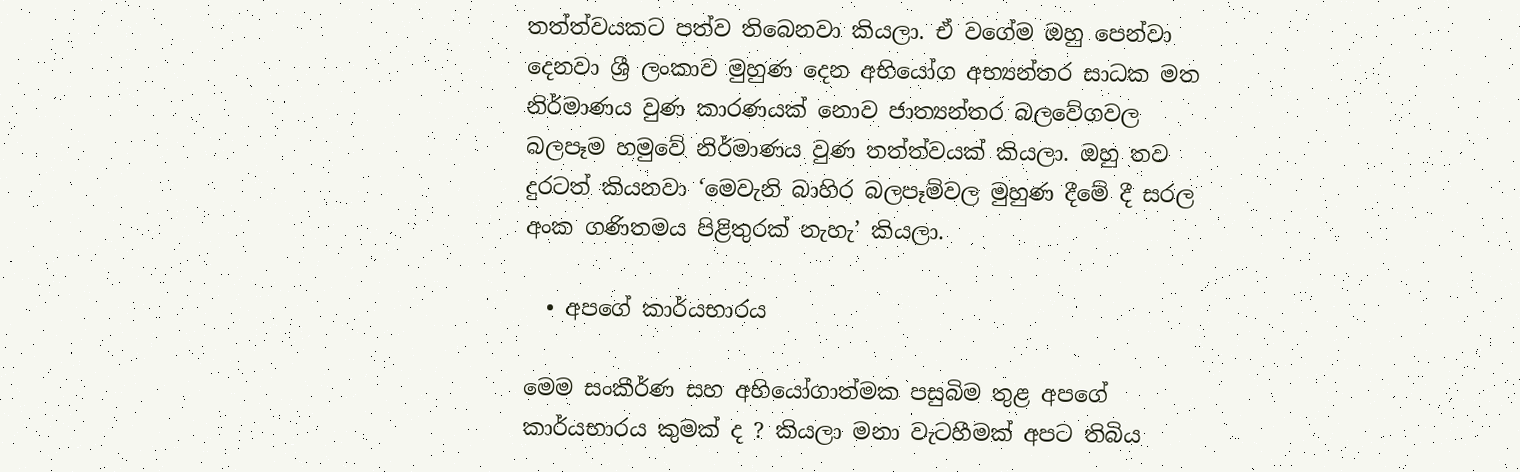තත්ත්වයකට පත්ව තිබෙනවා කියලා. ඒ වගේම ඔහු පෙන්වා දෙනවා ශ්‍රී ලංකාව මුහුණ දෙන අභියෝග අභ්‍යන්තර සාධක මත නිර්මාණය වුණ කාරණයක් නොව ජාත්‍යන්තර බලවේගවල බලපෑම හමුවේ නිර්මාණය වුණ තත්ත්වයක් කියලා. ඔහු තව දුරටත් කියනවා ‘මෙවැනි බාහිර බලපෑම්වල මුහුණ දීමේ දී සරල අංක ගණිතමය පිළිතුරක් නැහැ’ කියලා.

  • අපගේ කාර්යභාරය

මෙම සංකීර්ණ සහ අභියෝගාත්මක පසුබිම තුළ අපගේ කාර්යභාරය කුමක් ද ? කියලා මනා වැටහීමක් අපට තිබිය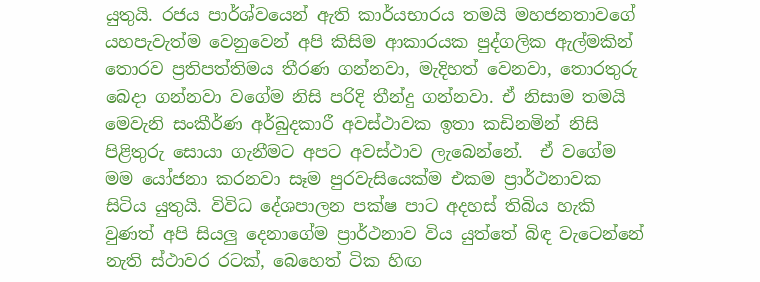යුතුයි. රජය පාර්ශ්වයෙන් ඇති කාර්යභාරය තමයි මහජනතාවගේ යහපැවැත්ම වෙනුවෙන් අපි කිසිම ආකාරයක පුද්ගලික ඇල්මකින් තොරව ප්‍රතිපත්තිමය තීරණ ගන්නවා, මැදිහත් වෙනවා, තොරතුරු බෙදා ගන්නවා වගේම නිසි පරිදි තීන්දු ගන්නවා. ඒ නිසාම තමයි මෙවැනි සංකීර්ණ අර්බුදකාරී අවස්ථාවක ඉතා කඩිනමින් නිසි පිළිතුරු සොයා ගැනීමට අපට අවස්ථාව ලැබෙන්නේ.  ඒ වගේම මම යෝජනා කරනවා සෑම පුරවැසියෙක්ම එකම ප්‍රාර්ථනාවක සිටිය යුතුයි. විවිධ දේශපාලන පක්ෂ පාට අදහස් තිබිය හැකි වුණත් අපි සියලු දෙනාගේම ප්‍රාර්ථනාව විය යුත්තේ බිඳ වැටෙන්නේ නැති ස්ථාවර රටක්, බෙහෙත් ටික හිඟ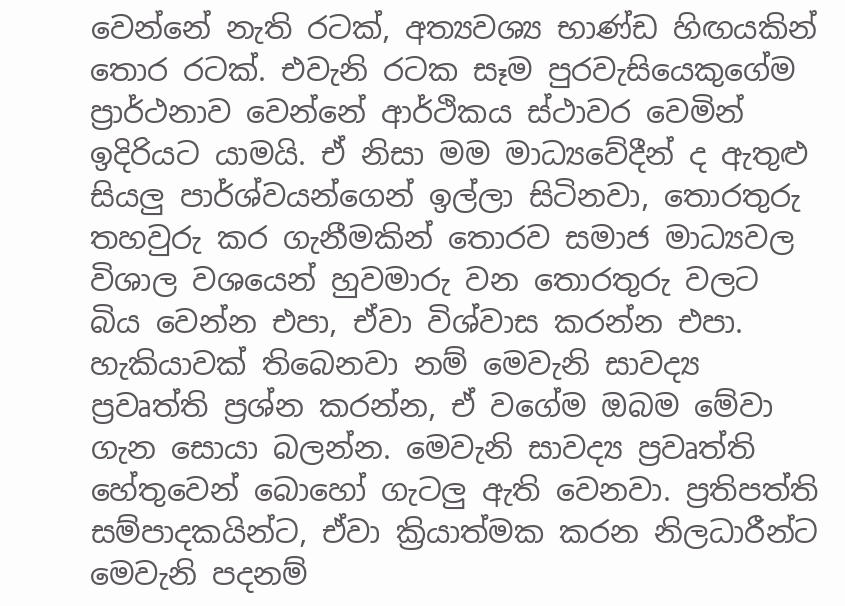වෙන්නේ නැති රටක්, අත්‍යවශ්‍ය භාණ්ඩ හිඟයකින් තොර රටක්. එවැනි රටක සෑම පුරවැසියෙකුගේම ප්‍රාර්ථනාව වෙන්නේ ආර්ථිකය ස්ථාවර වෙමින් ඉදිරියට යාමයි. ඒ නිසා මම මාධ්‍යවේදීන් ද ඇතුළු සියලු පාර්ශ්වයන්ගෙන් ඉල්ලා සිටිනවා, තොරතුරු තහවුරු කර ගැනීමකින් තොරව සමාජ මාධ්‍යවල විශාල වශයෙන් හුවමාරු වන තොරතුරු වලට බිය වෙන්න එපා, ඒවා විශ්වාස කරන්න එපා. හැකියාවක් තිබෙනවා නම් මෙවැනි සාවද්‍ය ප්‍රවෘත්ති ප්‍රශ්න කරන්න, ඒ වගේම ඔබම මේවා ගැන සොයා බලන්න. මෙවැනි සාවද්‍ය ප්‍රවෘත්ති හේතුවෙන් බොහෝ ගැටලු ඇති වෙනවා. ප්‍රතිපත්ති සම්පාදකයින්ට, ඒවා ක්‍රියාත්මක කරන නිලධාරීන්ට මෙවැනි පදනම්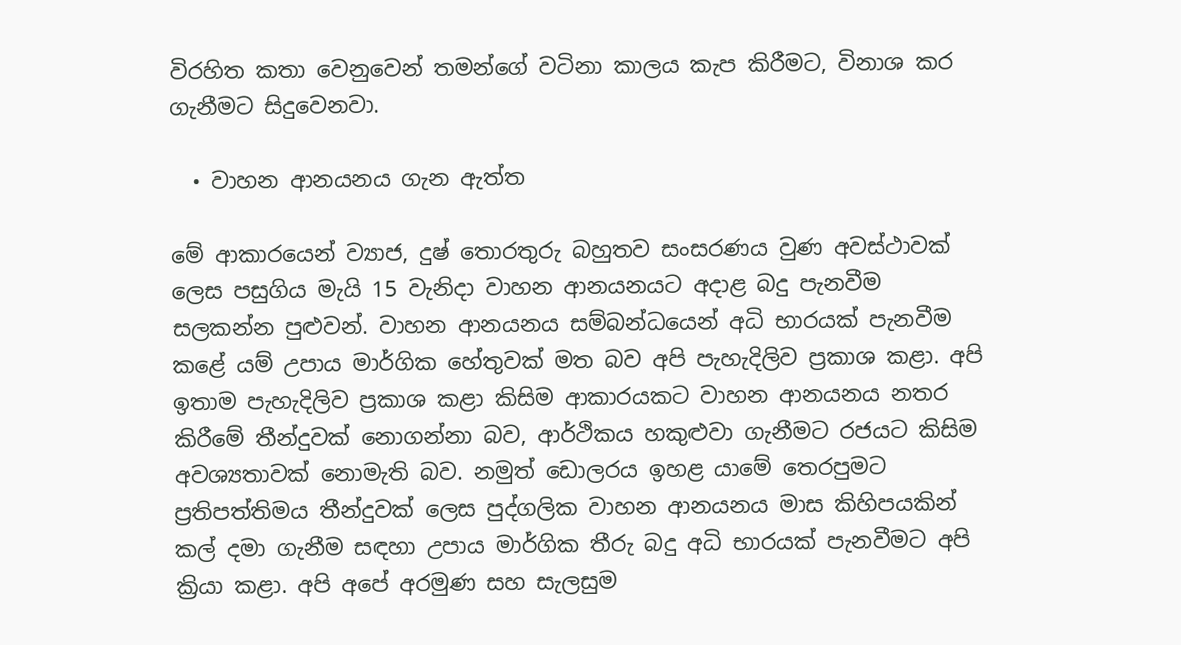විරහිත කතා වෙනුවෙන් තමන්ගේ වටිනා කාලය කැප කිරීමට, විනාශ කර ගැනීමට සිදුවෙනවා.

  • වාහන ආනයනය ගැන ඇත්ත

මේ ආකාරයෙන් ව්‍යාජ, දුෂ් තොරතුරු බහුතව සංසරණය වුණ අවස්ථාවක් ලෙස පසුගිය මැයි 15 වැනිදා වාහන ආනයනයට අදාළ බදු පැනවීම සලකන්න පුළුවන්. වාහන ආනයනය සම්බන්ධයෙන් අධි භාරයක් පැනවීම කළේ යම් උපාය මාර්ගික හේතුවක් මත බව අපි පැහැදිලිව ප්‍රකාශ කළා. අපි ඉතාම පැහැදිලිව ප්‍රකාශ කළා කිසිම ආකාරයකට වාහන ආනයනය නතර කිරීමේ තීන්දුවක් නොගන්නා බව, ආර්ථිකය හකුළුවා ගැනීමට රජයට කිසිම අවශ්‍යතාවක් නොමැති බව. නමුත් ඩොලරය ඉහළ යාමේ තෙරපුමට ප්‍රතිපත්තිමය තීන්දුවක් ලෙස පුද්ගලික වාහන ආනයනය මාස කිහිපයකින් කල් දමා ගැනීම සඳහා උපාය මාර්ගික තීරු බදු අධි භාරයක් පැනවීමට අපි ක්‍රියා කළා. අපි අපේ අරමුණ සහ සැලසුම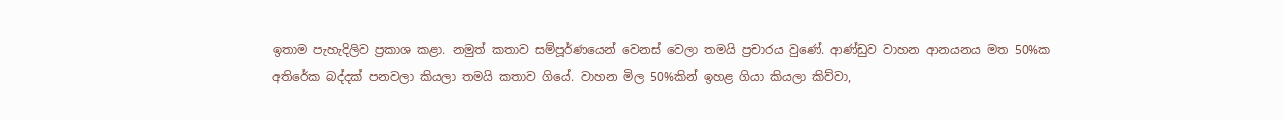ඉතාම පැහැදිලිව ප්‍රකාශ කළා. නමුත් කතාව සම්පූර්ණයෙන් වෙනස් වෙලා තමයි ප්‍රචාරය වුණේ. ආණ්ඩුව වාහන ආනයනය මත 50%ක අතිරේක බද්දක් පනවලා කියලා තමයි කතාව ගියේ. වාහන මිල 50%කින් ඉහළ ගියා කියලා කිව්වා,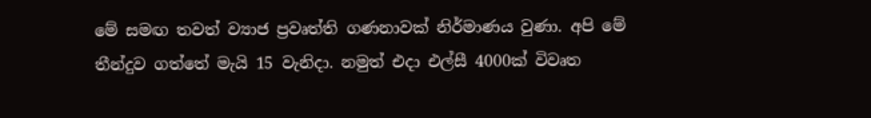මේ සමඟ තවත් ව්‍යාජ ප්‍රවෘත්ති ගණනාවක් නිර්මාණය වුණා. අපි මේ තීන්දුව ගත්තේ මැයි 15 වැනිදා. නමුත් එදා එල්සී 4000ක් විවෘත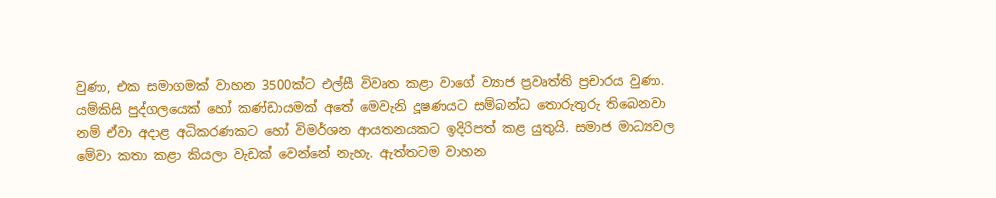වුණා, එක සමාගමක් වාහන 3500ක්ට එල්සී විවෘත කළා වාගේ ව්‍යාජ ප්‍රවෘත්ති ප්‍රචාරය වුණා. යම්කිසි පුද්ගලයෙක් හෝ කණ්ඩායමක් අතේ මෙවැනි දූෂණයට සම්බන්ධ තොරුතුරු තිබෙනවා නම් ඒවා අදාළ අධිකරණකට හෝ විමර්ශන ආයතනයකට ඉදිරිපත් කළ යුතුයි. සමාජ මාධ්‍යවල මේවා කතා කළා කියලා වැඩක් වෙන්නේ නැහැ. ඇත්තටම වාහන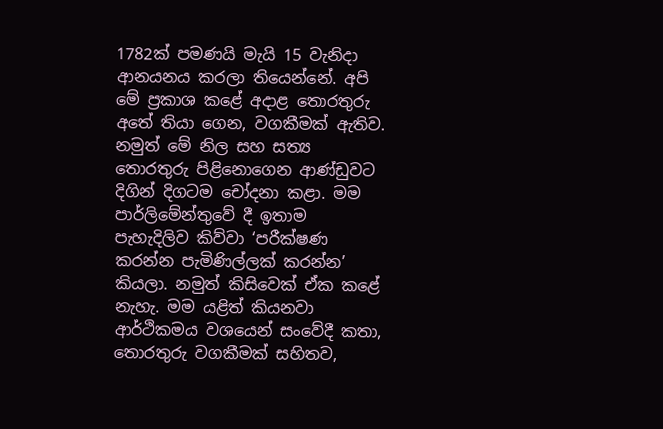1782ක් පමණයි මැයි 15 වැනිදා ආනයනය කරලා තියෙන්නේ. අපි මේ ප්‍රකාශ කළේ අදාළ තොරතුරු අතේ තියා ගෙන, වගකීමක් ඇතිව. නමුත් මේ නිල සහ සත්‍ය තොරතුරු පිළිනොගෙන ආණ්ඩුවට දිගින් දිගටම චෝදනා කළා. මම පාර්ලිමේන්තුවේ දී ඉතාම පැහැදිලිව කිව්වා ‘පරීක්ෂණ කරන්න පැමිණිල්ලක් කරන්න’ කියලා. නමුත් කිසිවෙක් ඒක කළේ නැහැ. මම යළිත් කියනවා ආර්ථිකමය වශයෙන් සංවේදී කතා, තොරතුරු වගකීමක් සහිතව,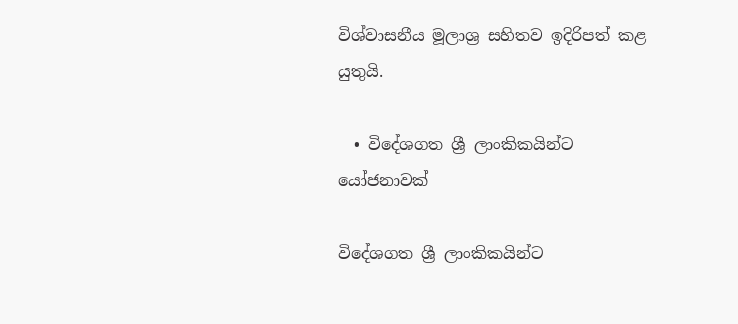විශ්වාසනීය මූලාශ්‍ර සහිතව ඉදිරිපත් කළ යුතුයි.

  • විදේශගත ශ්‍රී ලාංකිකයින්ට යෝජනාවක්

විදේශගත ශ්‍රී ලාංකිකයින්ට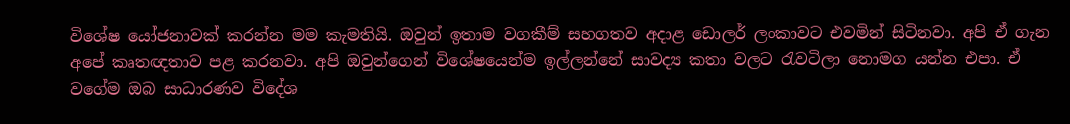විශේෂ යෝජනාවක් කරන්න මම කැමතියි. ඔවුන් ඉතාම වගකීම් සහගතව අදාළ ඩොලර් ලංකාවට එවමින් සිටිනවා. අපි ඒ ගැන අපේ කෘතඥතාව පළ කරනවා. අපි ඔවුන්ගෙන් විශේෂයෙන්ම ඉල්ලන්නේ සාවද්‍ය කතා වලට රැවටිලා නොමග යන්න එපා. ඒ වගේම ඔබ සාධාරණව විදේශ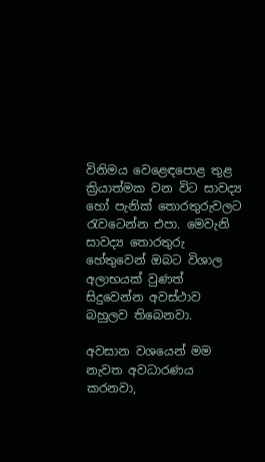විනිමය වෙළෙඳපොළ තුළ ක්‍රියාත්මක වන විට සාවද්‍ය හෝ පැනික් තොරතුරුවලට රැවටෙන්න එපා. මෙවැනි සාවද්‍ය තොරතුරු හේතුවෙන් ඔබට විශාල අලාභයක් වුණත් සිදුවෙන්න අවස්ථාව බහුලව තිබෙනවා.

අවසාන වශයෙන් මම නැවත අවධාරණය කරනවා,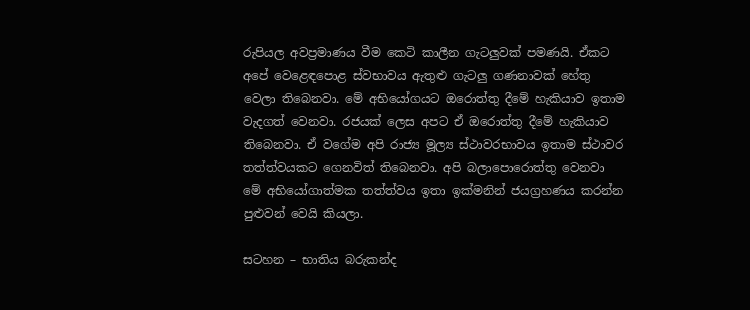රුපියල අවප්‍රමාණය වීම කෙටි කාලීන ගැටලුවක් පමණයි. ඒකට අපේ වෙළෙඳපොළ ස්වභාවය ඇතුළු ගැටලු ගණනාවක් හේතු වෙලා තිබෙනවා. මේ අභියෝගයට ඔරොත්තු දීමේ හැකියාව ඉතාම වැදගත් වෙනවා. රජයක් ලෙස අපට ඒ ඔරොත්තු දීමේ හැකියාව තිබෙනවා. ඒ වගේම අපි රාජ්‍ය මූල්‍ය ස්ථාවරභාවය ඉතාම ස්ථාවර තත්ත්වයකට ගෙනවිත් තිබෙනවා. අපි බලාපොරොත්තු වෙනවා මේ අභියෝගාත්මක තත්ත්වය ඉතා ඉක්මනින් ජයග්‍රහණය කරන්න පුළුවන් වෙයි කියලා.

සටහන – භාතිය බරුකන්ද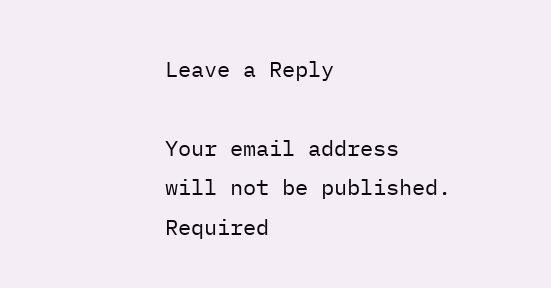Leave a Reply

Your email address will not be published. Required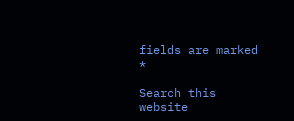fields are marked *

Search this website